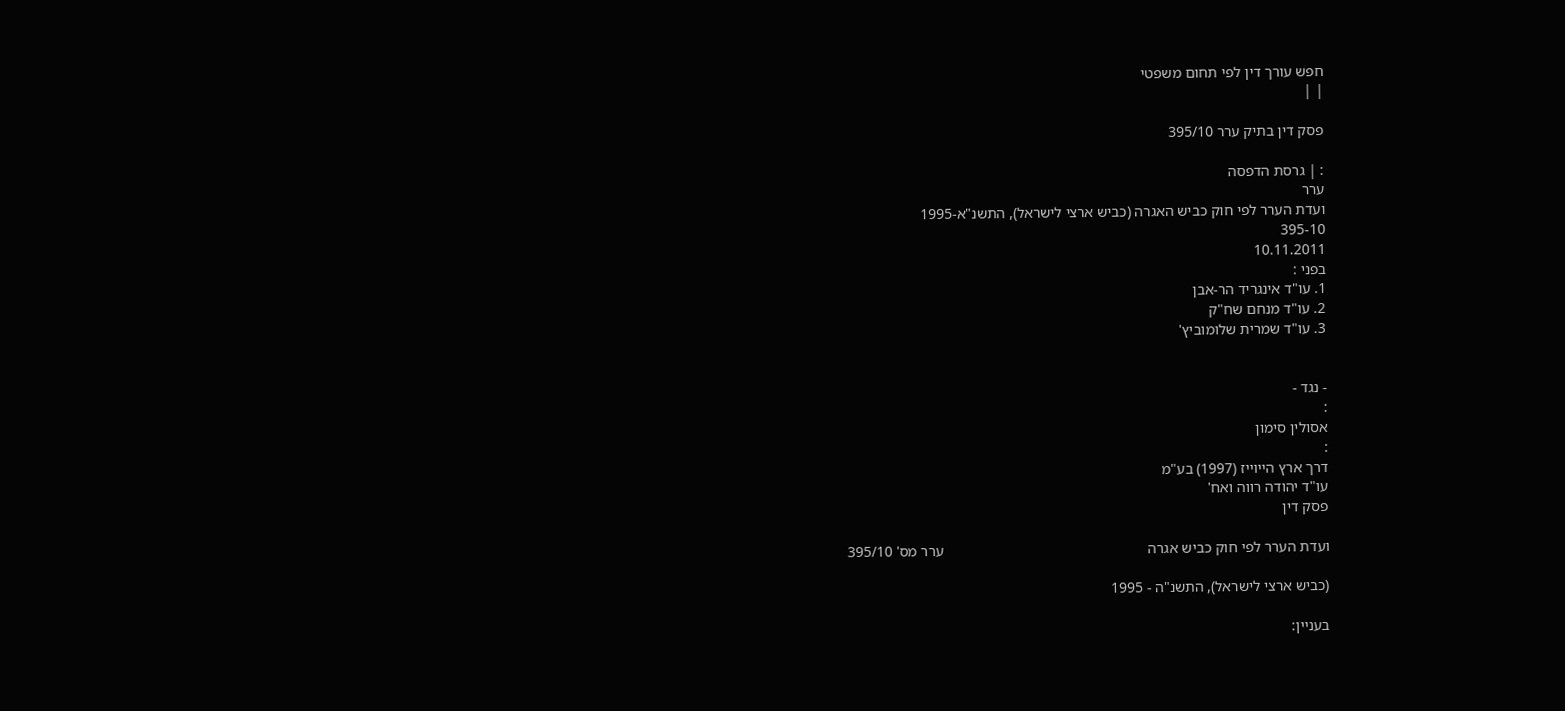חפש עורך דין לפי תחום משפטי
| |

פסק דין בתיק ערר 395/10

: | גרסת הדפסה
ערר
ועדת הערר לפי חוק כביש האגרה (כביש ארצי לישראל), התשנ"א-1995
395-10
10.11.2011
בפני :
1. עו"ד אינגריד הר-אבן
2. עו"ד מנחם שח"ק
3. עו"ד שמרית שלומוביץ'


- נגד -
:
אסולין סימון
:
דרך ארץ הייוייז (1997) בע"מ
עו"ד יהודה רווה ואח'
פסק דין

ועדת הערר לפי חוק כביש אגרה                                                      ערר מס' 395/10

(כביש ארצי לישראל), התשנ"ה - 1995

בעניין: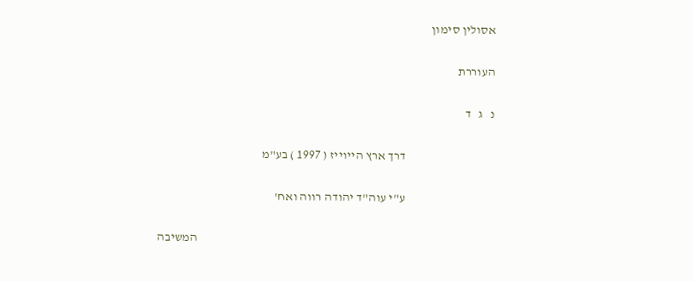אסולין סימון

העוררת

נ   ג   ד

                                    דרך ארץ הייוייז ( 1997 ) בע"מ

                                    ע"י עוה"ד יהודה רווה ואח'

                                                                                                                        המשיבה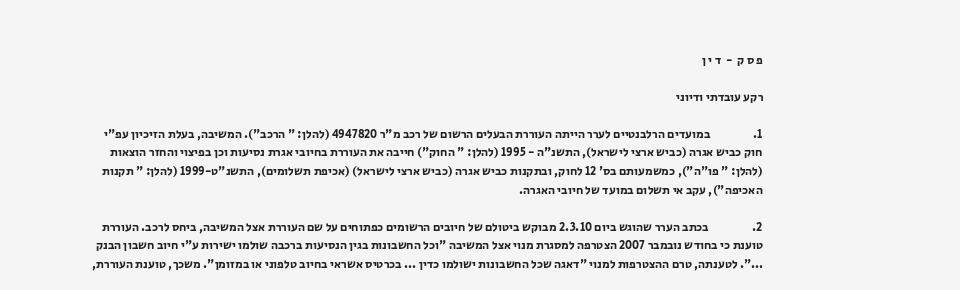פ ס ק  -  ד י ן

רקע עובדתי ודיוני

1.                  במועדים הרלבנטיים לערר הייתה העוררת הבעלים הרשום של רכב מ"ר 4947820 (להלן: " הרכב"). המשיבה, בעלת הזיכיון עפ"י חוק כביש אגרה (כביש ארצי לישראל), התשנ"ה - 1995 (להלן: " החוק") חייבה את העוררת בחיובי אגרת נסיעות וכן בפיצוי והחזר הוצאות (להלן: " פו"ה"), כמשמעותם בס' 12 לחוק, ובתקנות כביש אגרה (כביש ארצי לישראל) (אכיפת תשלומים), התשנ"ט-1999 (להלן: " תקנות האכיפה"), עקב אי תשלום במועד של חיובי האגרה.

2.                  בכתב הערר שהוגש ביום 2.3.10 מבוקש ביטולם של חיובים הרשומים כפתוחים על שם העוררת אצל המשיבה, ביחס לרכב. העוררת טוענת כי בחודש נובמבר 2007 הצטרפה למסגרת מנוי אצל המשיבה "וכל החשבונות בגין הנסיעות ברכבה שולמו ישירות ע"י חיוב חשבון הבנק ...". לטענתה, טרם ההצטרפות למנוי "דאגה שכל החשבונות ישולמו כדין ... בכרטיס אשראי בחיוב טלפוני או במזומן". משכך, טוענת העוררת,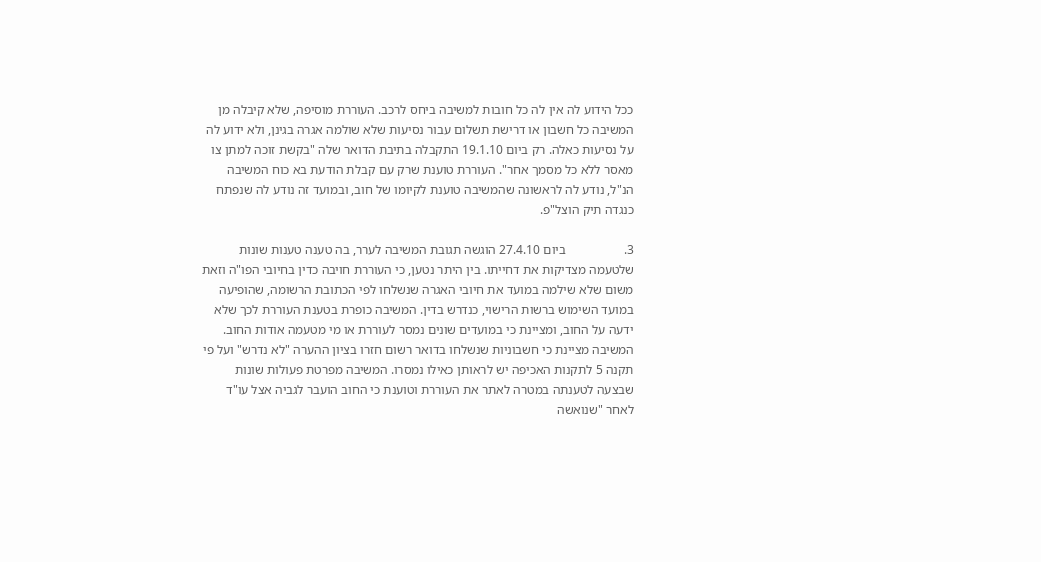ככל הידוע לה אין לה כל חובות למשיבה ביחס לרכב. העוררת מוסיפה, שלא קיבלה מן המשיבה כל חשבון או דרישת תשלום עבור נסיעות שלא שולמה אגרה בגינן, ולא ידוע לה על נסיעות כאלה. רק ביום 19.1.10 התקבלה בתיבת הדואר שלה "בקשת זוכה למתן צו מאסר ללא כל מסמך אחר". העוררת טוענת שרק עם קבלת הודעת בא כוח המשיבה הנ"ל, נודע לה לראשונה שהמשיבה טוענת לקיומו של חוב, ובמועד זה נודע לה שנפתח כנגדה תיק הוצל"פ.

3.                  ביום 27.4.10 הוגשה תגובת המשיבה לערר, בה טענה טענות שונות שלטעמה מצדיקות את דחייתו. בין היתר נטען, כי העוררת חויבה כדין בחיובי הפו"ה וזאת משום שלא שילמה במועד את חיובי האגרה שנשלחו לפי הכתובת הרשומה, שהופיעה במועד השימוש ברשות הרישוי, כנדרש בדין. המשיבה כופרת בטענת העוררת לכך שלא ידעה על החוב, ומציינת כי במועדים שונים נמסר לעוררת או מי מטעמה אודות החוב. המשיבה מציינת כי חשבוניות שנשלחו בדואר רשום חזרו בציון ההערה "לא נדרש" ועל פי תקנה 5 לתקנות האכיפה יש לראותן כאילו נמסרו. המשיבה מפרטת פעולות שונות שבצעה לטענתה במטרה לאתר את העוררת וטוענת כי החוב הועבר לגביה אצל עו"ד לאחר "שנואשה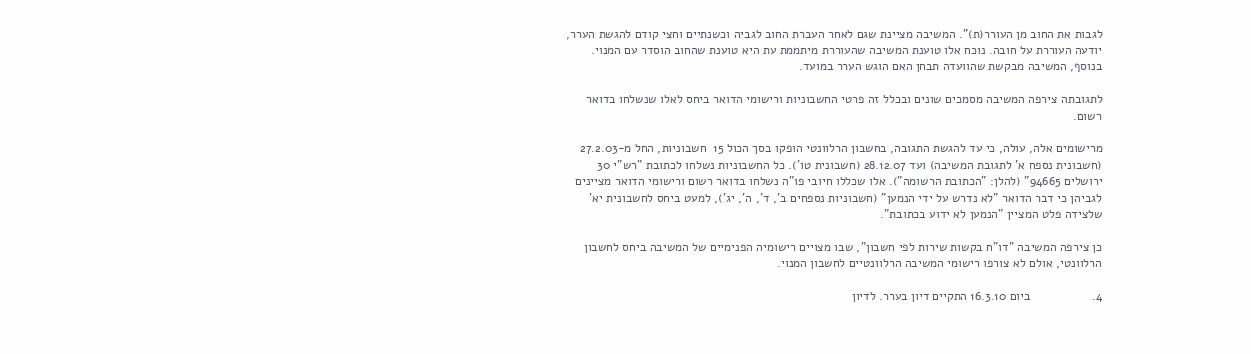לגבות את החוב מן העורר(ת)". המשיבה מציינת שגם לאחר העברת החוב לגביה וכשנתיים וחצי קודם להגשת הערר, יודעה העוררת על חובה. נוכח אלו טוענת המשיבה שהעוררת מיתממת עת היא טוענת שהחוב הוסדר עם המנוי. בנוסף, המשיבה מבקשת שהוועדה תבחן האם הוגש הערר במועד.

לתגובתה צירפה המשיבה מסמכים שונים ובכלל זה פרטי החשבוניות ורישומי הדואר ביחס לאלו שנשלחו בדואר רשום.

מרישומים אלה, עולה, כי עד להגשת התגובה, בחשבון הרלוונטי הופקו בסך הכול 15  חשבוניות, החל מ-27.2.03 (חשבונית נספח א' לתגובת המשיבה) ועד 28.12.07 (חשבונית טו'). כל החשבוניות נשלחו לכתובת "רש"י 30 ירושלים 94665" (להלן: "הכתובת הרשומה"). אלו שכללו חיובי פו"ה נשלחו בדואר רשום ורישומי הדואר מציינים לגביהן כי דבר הדואר "לא נדרש על ידי הנמען" (חשבוניות נספחים ב', ד', ה', יג'), למעט ביחס לחשבונית יא' שלצידה פלט המציין "הנמען לא ידוע בכתובת".

כן צירפה המשיבה "דו"ח בקשות שירות לפי חשבון", שבו מצויים רישומיה הפנימיים של המשיבה ביחס לחשבון הרלוונטי, אולם לא צורפו רישומי המשיבה הרלוונטיים לחשבון המנוי.

4.                  ביום 16.3.10 התקיים דיון בערר. לדיון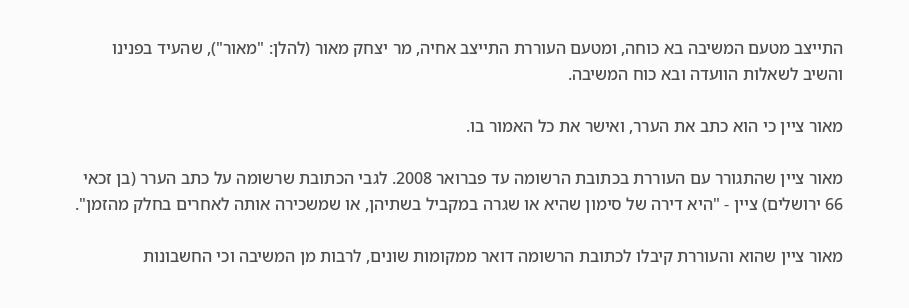התייצב מטעם המשיבה בא כוחה, ומטעם העוררת התייצב אחיה, מר יצחק מאור (להלן: "מאור"), שהעיד בפנינו והשיב לשאלות הוועדה ובא כוח המשיבה.

מאור ציין כי הוא כתב את הערר, ואישר את כל האמור בו.

מאור ציין שהתגורר עם העוררת בכתובת הרשומה עד פברואר 2008. לגבי הכתובת שרשומה על כתב הערר (בן זכאי 66 ירושלים) ציין - "היא דירה של סימון שהיא או שגרה במקביל בשתיהן, או שמשכירה אותה לאחרים בחלק מהזמן".

מאור ציין שהוא והעוררת קיבלו לכתובת הרשומה דואר ממקומות שונים, לרבות מן המשיבה וכי החשבונות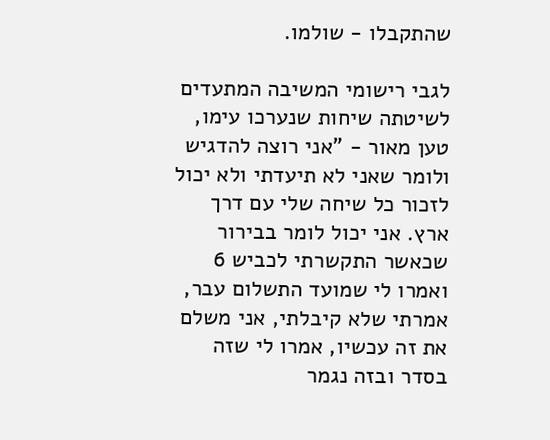שהתקבלו - שולמו.

לגבי רישומי המשיבה המתעדים לשיטתה שיחות שנערכו עימו, טען מאור - "אני רוצה להדגיש ולומר שאני לא תיעדתי ולא יכול לזכור כל שיחה שלי עם דרך ארץ. אני יכול לומר בבירור שכאשר התקשרתי לכביש 6 ואמרו לי שמועד התשלום עבר, אמרתי שלא קיבלתי, אני משלם את זה עכשיו, אמרו לי שזה בסדר ובזה נגמר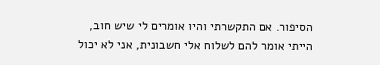הסיפור. אם התקשרתי והיו אומרים לי שיש חוב, הייתי אומר להם לשלוח אלי חשבונית, אני לא יכול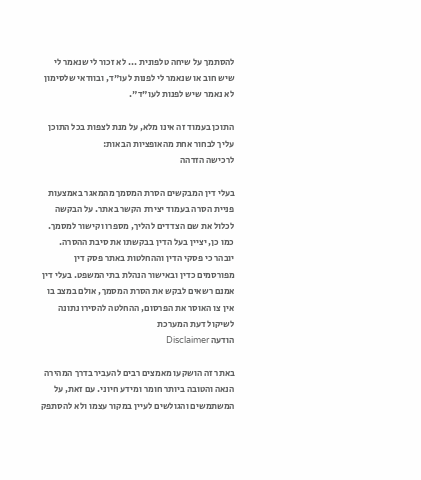להסתמך על שיחה טלפונית ... לא זכור לי שנאמר לי שיש חוב או שנאמר לי לפנות לעו"ד, ובוודאי שלסימון לא נאמר שיש לפנות לעו"ד".

התוכן בעמוד זה אינו מלא, על מנת לצפות בכל התוכן עליך לבחור אחת מהאופציות הבאות:
לרכישה הזדהה

בעלי דין המבקשים הסרת המסמך מהמאגר באמצעות פניית הסרה בעמוד יצירת הקשר באתר. על הבקשה לכלול את שם הצדדים להליך, מספרו וקישור למסמך. כמו כן, יציין בעל הדין בבקשתו את סיבת ההסרה. יובהר כי פסקי הדין וההחלטות באתר פסק דין מפורסמים כדין ובאישור הנהלת בתי המשפט. בעלי דין אמנם רשאים לבקש את הסרת המסמך, אולם במצב בו אין צו האוסר את הפרסום, ההחלטה להסירו נתונה לשיקול דעת המערכת
הודעה Disclaimer

באתר זה הושקעו מאמצים רבים להעביר בדרך המהירה הנאה והטובה ביותר חומר ומידע חיוני. עם זאת, על המשתמשים והגולשים לעיין במקור עצמו ולא להסתפק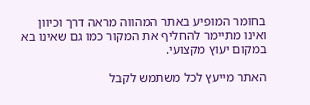בחומר המופיע באתר המהווה מראה דרך וכיוון ואינו מתיימר להחליף את המקור כמו גם שאינו בא במקום יעוץ מקצועי.

האתר מייעץ לכל משתמש לקבל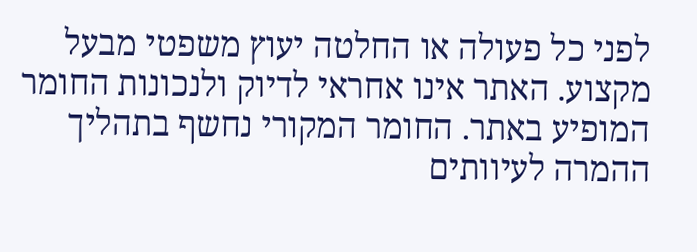לפני כל פעולה או החלטה יעוץ משפטי מבעל מקצוע. האתר אינו אחראי לדיוק ולנכונות החומר המופיע באתר. החומר המקורי נחשף בתהליך ההמרה לעיוותים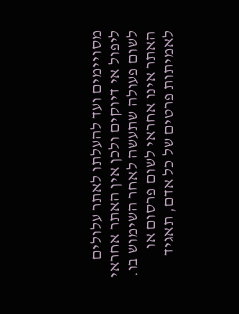מסויימים ועד להעלתו לאתר עלולים ליפול אי דיוקים ולכן אין האתר אחראי לשום פעולה שתעשה לאחר השימוש בו. האתר אינו אחראי לשום פרסום או לאמיתות פרטים של כל אדם, תאגיד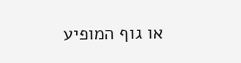או גוף המופיע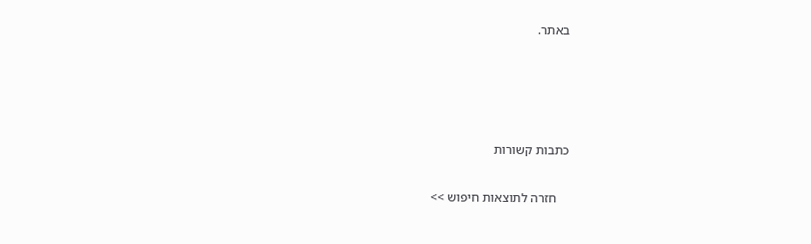באתר.




כתבות קשורות

    חזרה לתוצאות חיפוש >>